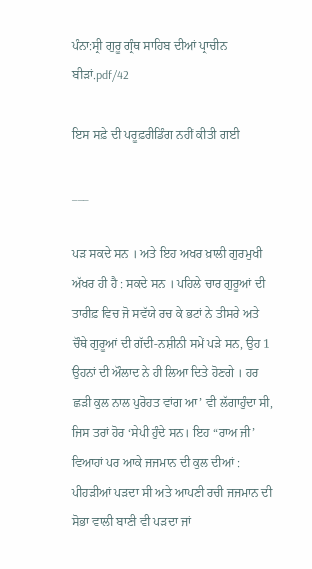ਪੰਨਾ:ਸ੍ਰੀ ਗੁਰੂ ਗ੍ਰੰਥ ਸਾਹਿਬ ਦੀਆਂ ਪ੍ਰਾਚੀਨ ਬੀੜਾਂ.pdf/42

ਇਸ ਸਫ਼ੇ ਦੀ ਪਰੂਫ਼ਰੀਡਿੰਗ ਨਹੀਂ ਕੀਤੀ ਗਈ

___

ਪੜ ਸਕਦੇ ਸਨ । ਅਤੇ ਇਹ ਅਖਰ ਖ਼ਾਲੀ ਗੁਰਮੁਖੀ ਅੱਖਰ ਹੀ ਹੈ : ਸਕਦੇ ਸਨ । ਪਹਿਲੇ ਚਾਰ ਗੁਰੂਆਂ ਦੀ ਤਾਰੀਫ਼ ਵਿਚ ਜੋ ਸਵੱਯੇ ਰਚ ਕੇ ਭਟਾਂ ਨੇ ਤੀਸਰੇ ਅਤੇ ਚੌਥੇ ਗੁਰੂਆਂ ਦੀ ਗੱਦੀ-ਨਸ਼ੀਨੀ ਸਮੇਂ ਪੜੇ ਸਨ, ਉਹ 1 ਉਹਨਾਂ ਦੀ ਔਲਾਦ ਨੇ ਹੀ ਲਿਆ ਦਿਤੇ ਹੋਣਗੇ । ਹਰ ਛੜੀ ਕੁਲ ਨਾਲ ਪੁਰੋਹਤ ਵਾਂਗ ਆ’ ਵੀ ਲੱਗਾਹੁੰਦਾ ਸੀ, ਜਿਸ ਤਰਾਂ ਹੋਰ ‘ਸੇਪੀ ਹੁੰਦੇ ਸਨ। ਇਹ “ਰਾਅ ਜੀ’ ਵਿਆਹਾਂ ਪਰ ਆਕੇ ਜਜਮਾਨ ਦੀ ਕੁਲ ਦੀਆਂ : ਪੀਹੜੀਆਂ ਪੜਦਾ ਸੀ ਅਤੇ ਆਪਣੀ ਰਚੀ ਜਜਮਾਨ ਦੀ ਸੋਭਾ ਵਾਲੀ ਬਾਣੀ ਵੀ ਪੜਦਾ ਜਾਂ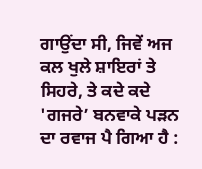ਗਾਉਂਦਾ ਸੀ, ਜਿਵੇਂ ਅਜ ਕਲ ਖੁਲੇ ਸ਼ਾਇਰਾਂ ਤੇ ਸਿਹਰੇ, ਤੇ ਕਦੇ ਕਦੇ 'ਗਜਰੇ’ ਬਨਵਾਕੇ ਪੜਨ ਦਾ ਰਵਾਜ ਪੈ ਗਿਆ ਹੈ :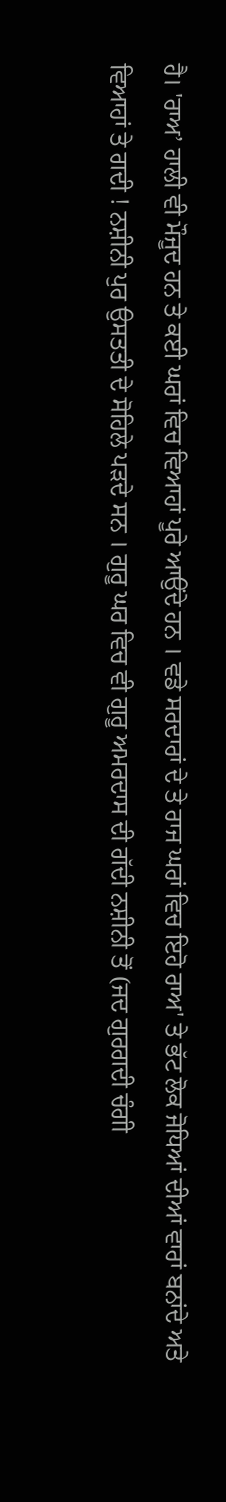ਹੈ। 'ਰਾਅ’ ਹਾਲੀ ਵੀ ਮੌਜੂਦ ਹਨ ਤੇ ਕਈ ਘਰਾਂ ਵਿਚ ਵਿਆਹਾਂ ਪੂਰੇ ਆਉਂਦੇ ਹਨ । ਵਡੇ ਸਰਦਾਰਾਂ ਦੇ ਤੇ ਰਾਜ ਘਰਾਂ ਵਿਚ ਇਹੋ ਰਾਅ' ਤੇ ਭੱਟ ਲੋਕ ਜੋਧਿਆਂ ਦੀਆਂ ਵਾਰਾਂ ਬਨਾਂਦੇ ਅਤੇ ਵਿਆਹਾਂ ਤੇ ਗਦੀ ! ਨਸ਼ੀਨੀ ਪੁਰ ਉਸਤਤੀ ਦੇ ਸੋਹਿਲੇ ਪੜਦੇ ਸਨ । ਗੁਰੂ ਘਰ ਵਿਚ ਵੀ ਗੁਰੂ ਅਮਰਦਾਸ ਦੀ ਗੱਦੀ ਨਸ਼ੀਨੀ ਤੋਂ (ਜਦ ਗੁਰਗਦੀ ਚੰਗੀ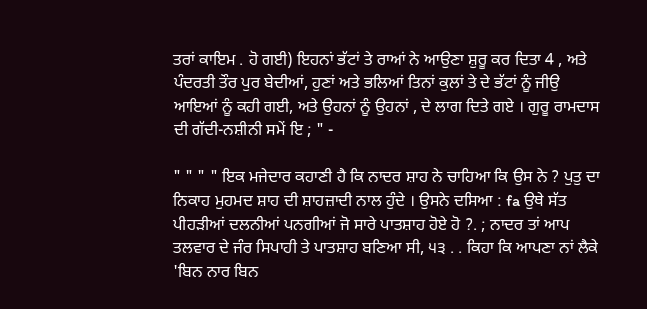ਤਰਾਂ ਕਾਇਮ . ਹੋ ਗਈ) ਇਹਨਾਂ ਭੱਟਾਂ ਤੇ ਰਾਆਂ ਨੇ ਆਉਣਾ ਸ਼ੁਰੂ ਕਰ ਦਿਤਾ 4 , ਅਤੇ ਪੰਦਰਤੀ ਤੌਰ ਪੁਰ ਬੇਦੀਆਂ, ਹੁਣਾਂ ਅਤੇ ਭਲਿਆਂ ਤਿਨਾਂ ਕੁਲਾਂ ਤੇ ਦੇ ਭੱਟਾਂ ਨੂੰ ਜੀਉ ਆਇਆਂ ਨੂੰ ਕਹੀ ਗਈ, ਅਤੇ ਉਹਨਾਂ ਨੂੰ ਉਹਨਾਂ , ਦੇ ਲਾਗ ਦਿਤੇ ਗਏ । ਗੁਰੂ ਰਾਮਦਾਸ ਦੀ ਗੱਦੀ-ਨਸ਼ੀਨੀ ਸਮੇਂ ਇ ; " -

" " " " ਇਕ ਮਜੇਦਾਰ ਕਹਾਣੀ ਹੈ ਕਿ ਨਾਦਰ ਸ਼ਾਹ ਨੇ ਚਾਹਿਆ ਕਿ ਉਸ ਨੇ ? ਪੁਤੁ ਦਾ ਨਿਕਾਹ ਮੁਹਮਦ ਸ਼ਾਹ ਦੀ ਸ਼ਾਹਜ਼ਾਦੀ ਨਾਲ ਹੁੰਦੇ । ਉਸਨੇ ਦਸਿਆ : fa ਉਥੇ ਸੱਤ ਪੀਹੜੀਆਂ ਦਲਨੀਆਂ ਪਨਗੀਆਂ ਜੋ ਸਾਰੇ ਪਾਤਸ਼ਾਹ ਹੋਏ ਹੋ ?. ; ਨਾਦਰ ਤਾਂ ਆਪ ਤਲਵਾਰ ਦੇ ਜੰਰ ਸਿਪਾਹੀ ਤੇ ਪਾਤਸ਼ਾਹ ਬਣਿਆ ਸੀ, ੫੩ . . ਕਿਹਾ ਕਿ ਆਪਣਾ ਨਾਂ ਲੈਕੇ 'ਬਿਨ ਨਾਰ ਬਿਨ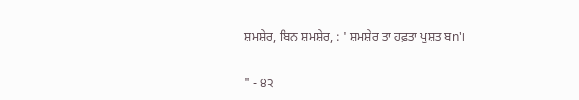ਸ਼ਮਸ਼ੇਰ, ਬਿਨ ਸ਼ਮਸ਼ੇਰ, : ' ਸ਼ਮਸ਼ੇਰ ਤਾ ਹਫ਼ਤਾ ਪੁਸ਼ਤ ਬn'।

" - ੪੨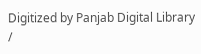Digitized by Panjab Digital Library /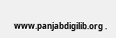www.panjabdigilib.org .